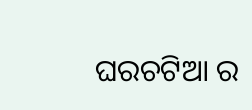ଘରଚଟିଆ ର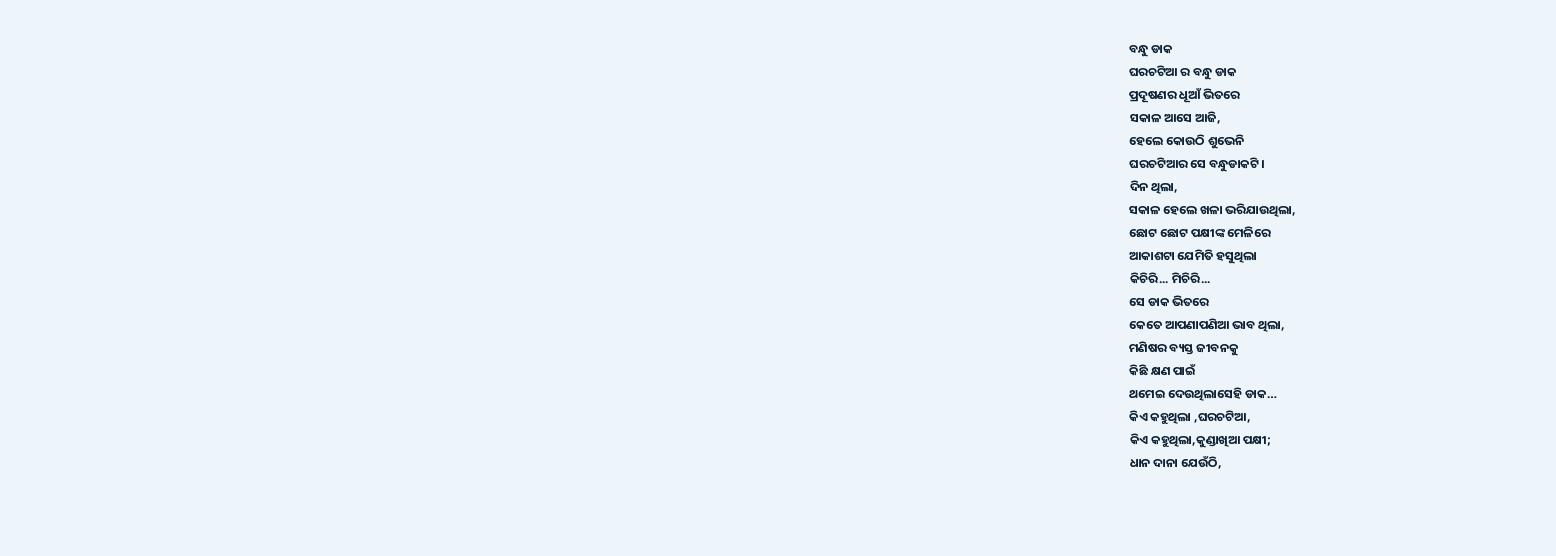ବନ୍ଧୁ ଡାକ
ଘରଚଟିଆ ର ବନ୍ଧୁ ଡାକ
ପ୍ରଦୂଷଣର ଧୂଆଁ ଭିତରେ
ସକାଳ ଆସେ ଆଜି,
ହେଲେ କୋଉଠି ଶୁଭେନି
ଘରଚଟିଆର ସେ ବନ୍ଧୁଡାକଟି।
ଦିନ ଥିଲା,
ସକାଳ ହେଲେ ଖଳା ଭରିଯାଉଥିଲା,
ଛୋଟ ଛୋଟ ପକ୍ଷୀଙ୍କ ମେଳିରେ
ଆକାଶଟା ଯେମିତି ହସୁଥିଲା
କିଚିରି... ମିଚିରି...
ସେ ଡାକ ଭିତରେ
କେତେ ଆପଣାପଣିଆ ଭାବ ଥିଲା,
ମଣିଷର ବ୍ୟସ୍ତ ଜୀବନକୁ
କିଛି କ୍ଷଣ ପାଇଁ
ଥମେଇ ଦେଉଥିଲାସେହି ଡାକ…
କିଏ କହୁଥିଲା ,ଘରଚଟିଆ,
କିଏ କହୁଥିଲା,କୁଣ୍ଡାଖିଆ ପକ୍ଷୀ;
ଧାନ ଦାନା ଯେଉଁଠି,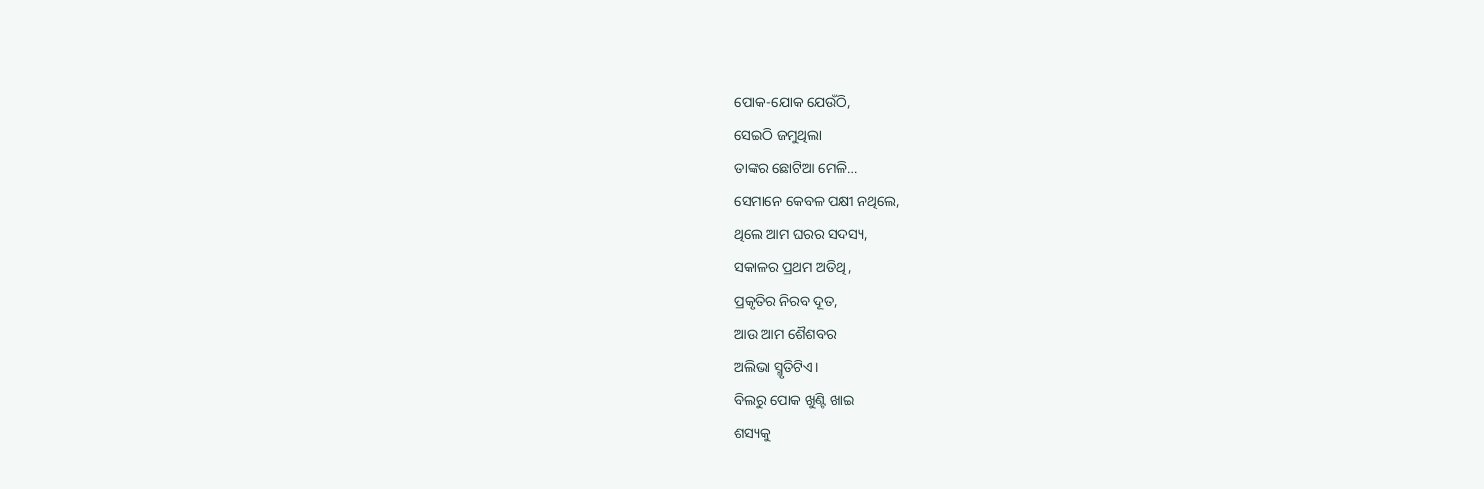ପୋକ-ଯୋକ ଯେଉଁଠି,
ସେଇଠି ଜମୁଥିଲା
ତାଙ୍କର ଛୋଟିଆ ମେଳି…
ସେମାନେ କେବଳ ପକ୍ଷୀ ନଥିଲେ,
ଥିଲେ ଆମ ଘରର ସଦସ୍ୟ,
ସକାଳର ପ୍ରଥମ ଅତିଥି,
ପ୍ରକୃତିର ନିରବ ଦୂତ,
ଆଉ ଆମ ଶୈଶବର
ଅଲିଭା ସ୍ମୃତିଟିଏ।
ବିଲରୁ ପୋକ ଖୁଣ୍ଟି ଖାଇ
ଶସ୍ୟକୁ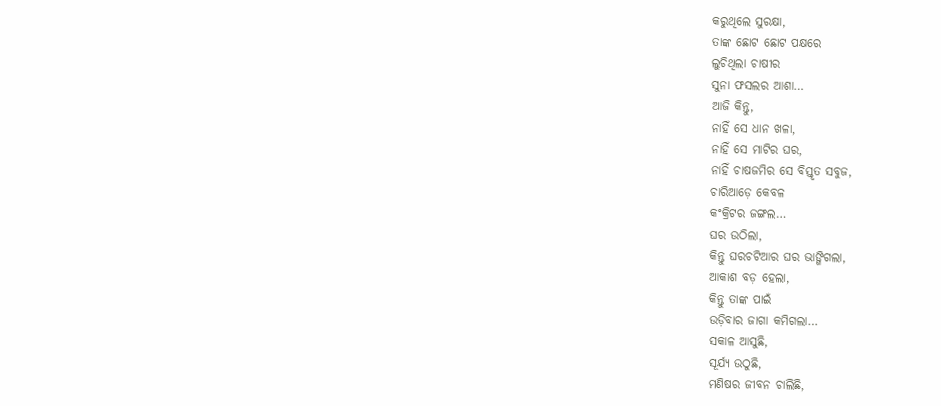କରୁଥିଲେ ସୁରକ୍ଷା,
ତାଙ୍କ ଛୋଟ ଛୋଟ ପକ୍ଷରେ
ଲୁଚିଥିଲା ଚାଷୀର
ସୁନା ଫସଲର ଆଶା…
ଆଜି କିନ୍ତୁ,
ନାହିଁ ସେ ଧାନ ଖଳା,
ନାହିଁ ସେ ମାଟିର ଘର,
ନାହିଁ ଚାଷଜମିର ସେ ବିସ୍ତୃତ ସବୁଜ,
ଚାରିଆଡ଼େ କେବଳ
କଂକ୍ରିଟର ଜଙ୍ଗଲ…
ଘର ଉଠିଲା,
କିନ୍ତୁ ଘରଚଟିଆର ଘର ଭାଙ୍ଗିଗଲା,
ଆକାଶ ବଡ଼ ହେଲା,
କିନ୍ତୁ ତାଙ୍କ ପାଇଁ
ଉଡ଼ିବାର ଜାଗା କମିଗଲା…
ସକାଳ ଆସୁଛି,
ସୂର୍ଯ୍ୟ ଉଠୁଛି,
ମଣିଷର ଜୀବନ ଚାଲିଛି,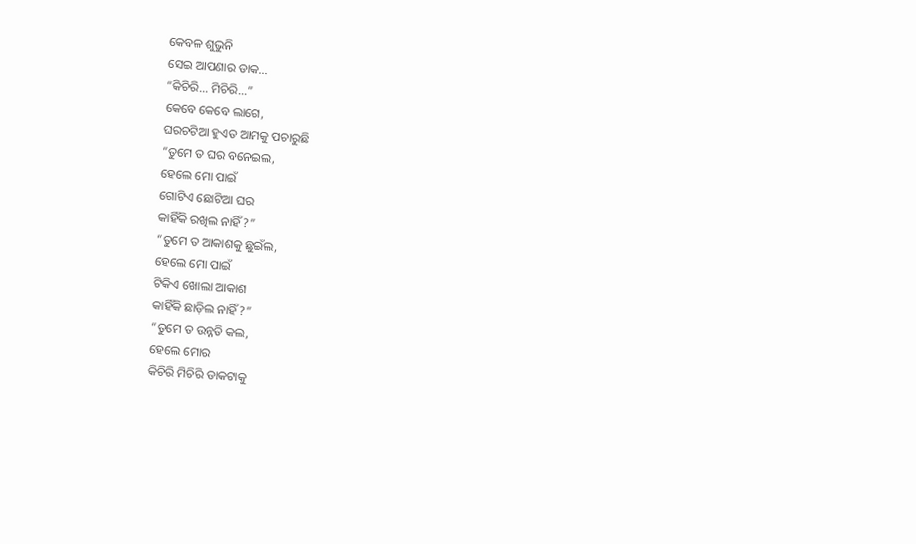କେବଳ ଶୁଭୁନି
ସେଇ ଆପଣାର ଡାକ...
“କିଚିରି... ମିଚିରି...”
କେବେ କେବେ ଲାଗେ,
ଘରଚଟିଆ ହୁଏତ ଆମକୁ ପଚାରୁଛି
“ତୁମେ ତ ଘର ବନେଇଲ,
ହେଲେ ମୋ ପାଇଁ
ଗୋଟିଏ ଛୋଟିଆ ଘର
କାହିଁକି ରଖିଲ ନାହିଁ?”
“ତୁମେ ତ ଆକାଶକୁ ଛୁଇଁଲ,
ହେଲେ ମୋ ପାଇଁ
ଟିକିଏ ଖୋଲା ଆକାଶ
କାହିଁକି ଛାଡ଼ିଲ ନାହିଁ?”
“ତୁମେ ତ ଉନ୍ନତି କଲ,
ହେଲେ ମୋର
କିଚିରି ମିଚିରି ଡାକଟାକୁ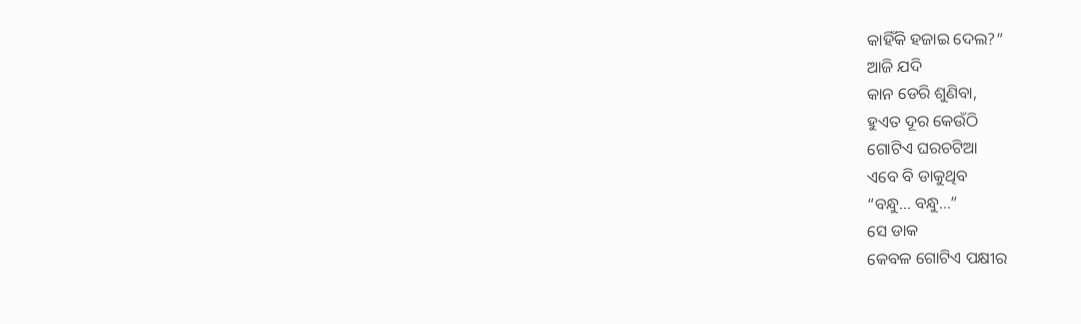କାହିଁକି ହଜାଇ ଦେଲ?”
ଆଜି ଯଦି
କାନ ଡେରି ଶୁଣିବା,
ହୁଏତ ଦୂର କେଉଁଠି
ଗୋଟିଏ ଘରଚଟିଆ
ଏବେ ବି ଡାକୁଥିବ
“ବନ୍ଧୁ... ବନ୍ଧୁ...”
ସେ ଡାକ
କେବଳ ଗୋଟିଏ ପକ୍ଷୀର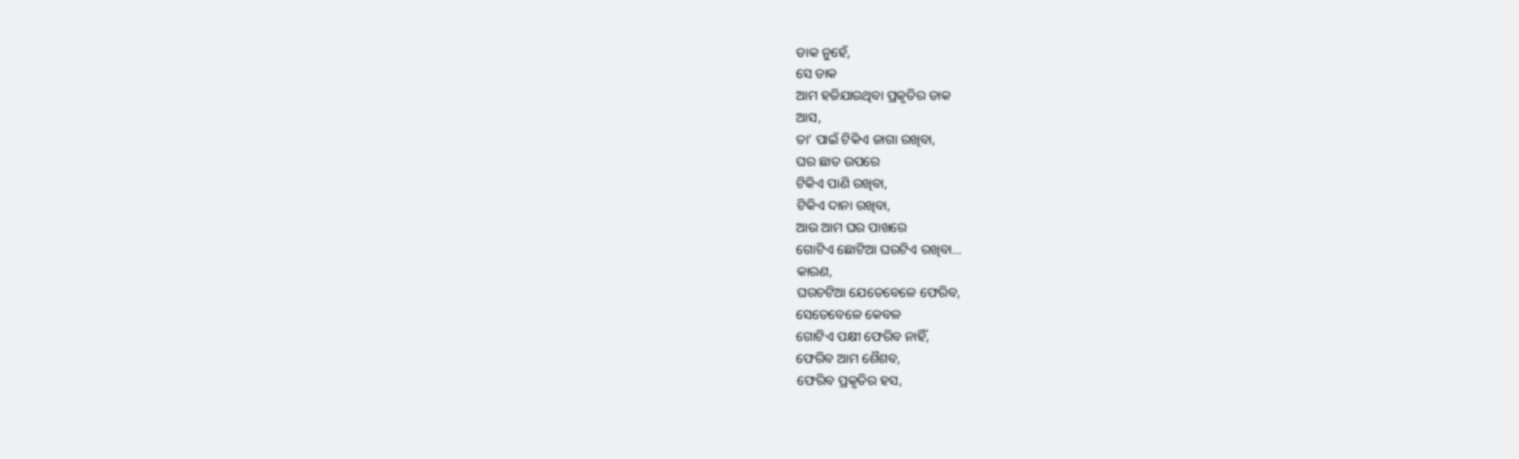ଡାକ ନୁହେଁ,
ସେ ଡାକ
ଆମ ହଜିଯାଉଥିବା ପ୍ରକୃତିର ଡାକ
ଆସ,
ତା’ ପାଇଁ ଟିକିଏ ଜାଗା ରଖିବା,
ଘର ଛାତ ଉପରେ
ଟିକିଏ ପାଣି ରଖିବା,
ଟିକିଏ ଦାନା ରଖିବା,
ଆଉ ଆମ ଘର ପାଖରେ
ଗୋଟିଏ ଛୋଟିଆ ଘରଟିଏ ରଖିବା…
କାରଣ,
ଘରଚଟିଆ ଯେତେବେଳେ ଫେରିବ,
ସେତେବେଳେ କେବଳ
ଗୋଟିଏ ପକ୍ଷୀ ଫେରିବ ନାହିଁ,
ଫେରିବ ଆମ ଶୈଶବ,
ଫେରିବ ପ୍ରକୃତିର ହସ,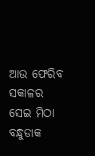ଆଉ ଫେରିବ ସକାଳର
ସେଇ ମିଠା ବନ୍ଧୁଡାକ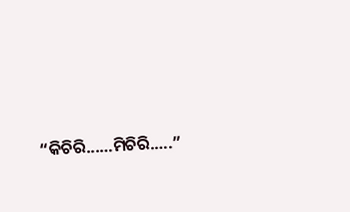“କିଚିରି...…ମିଚିରି.….”